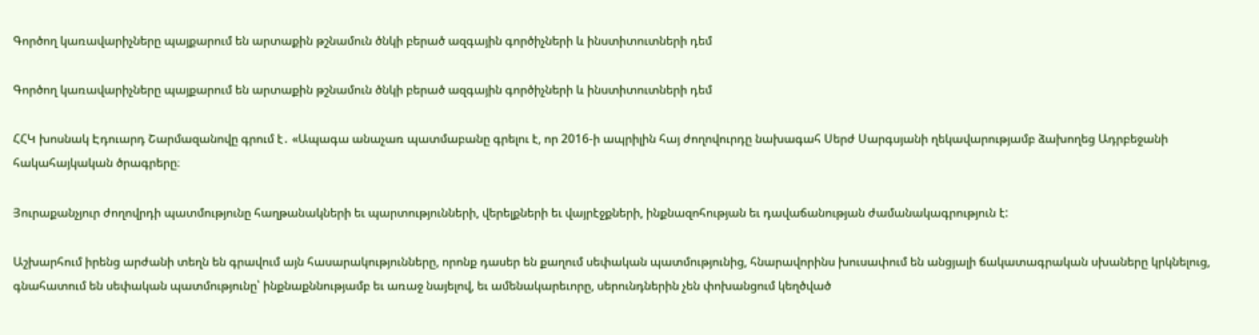Գործող կառավարիչները պայքարում են արտաքին թշնամուն ծնկի բերած ազգային գործիչների և ինստիտուտների դեմ

Գործող կառավարիչները պայքարում են արտաքին թշնամուն ծնկի բերած ազգային գործիչների և ինստիտուտների դեմ

ՀՀԿ խոսնակ Էդուարդ Շարմազանովը գրում է․ «Ապագա անաչառ պատմաբանը գրելու է, որ 2016-ի ապրիլին հայ ժողովուրդը նախագահ Սերժ Սարգսյանի ղեկավարությամբ ձախողեց Ադրբեջանի հակահայկական ծրագրերը։

Յուրաքանչյուր ժողովրդի պատմությունը հաղթանակների եւ պարտությունների, վերելքների եւ վայրէջքների, ինքնազոհության եւ դավաճանության ժամանակագրություն է:

Աշխարհում իրենց արժանի տեղն են գրավում այն հասարակությունները, որոնք դասեր են քաղում սեփական պատմությունից, հնարավորինս խուսափում են անցյալի ճակատագրական սխաները կրկնելուց, գնահատում են սեփական պատմությունը՝ ինքնաքննությամբ եւ առաջ նայելով, եւ ամենակարեւորը, սերունդներին չեն փոխանցում կեղծված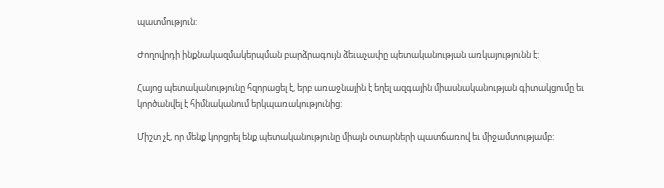պատմություն:

Ժողովրդի ինքնակազմակերպման բարձրագույն ձեւաչափը պետականության առկայությունն է:

Հայոց պետականությունը հզորացել է, երբ առաջնային է եղել ազգային միասնականության գիտակցումը եւ կործանվել է հիմնականում երկպառակությունից:

Միշտ չէ, որ մենք կորցրել ենք պետականությունը միայն օտարների պատճառով եւ միջամտությամբ: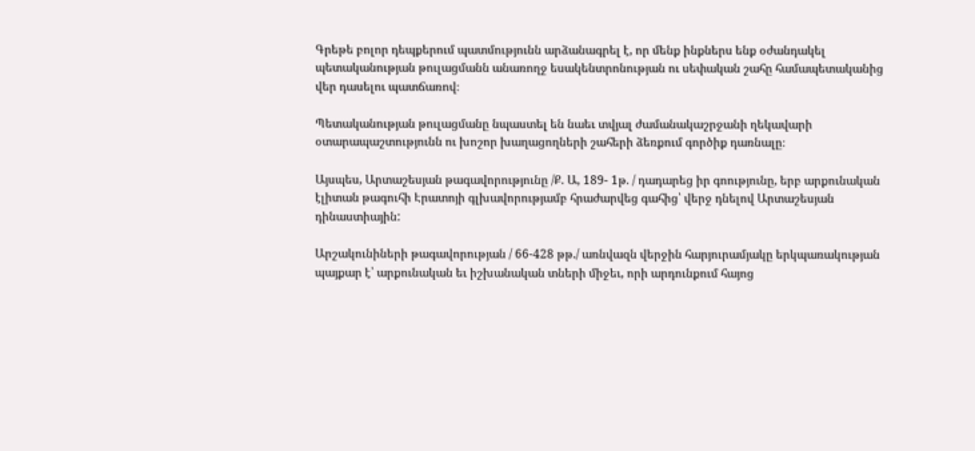Գրեթե բոլոր դեպքերում պատմությունն արձանագրել է, որ մենք ինքներս ենք օժանդակել պետականության թուլացմանն անառողջ եսակենտրոնության ու սեփական շահը համապետականից վեր դասելու պատճառով։

Պետականության թուլացմանը նպաստել են նաեւ տվյալ ժամանակաշրջանի ղեկավարի օտարապաշտությունն ու խոշոր խաղացողների շահերի ձեռքում գործիք դառնալը։

Այսպես, Արտաշեսյան թագավորությունը /Ք. Ա, 189- 1թ. / դադարեց իր գոությունը, երբ արքունական էլիտան թագուհի Էրատոյի գլխավորությամբ հրաժարվեց գահից՝ վերջ դնելով Արտաշեսյան դինաստիային:

Արշակունիների թագավորության / 66-428 թթ./ առնվազն վերջին հարյուրամյակը երկպառակության պայքար է՝ արքունական եւ իշխանական տների միջեւ, որի արդունքում հայոց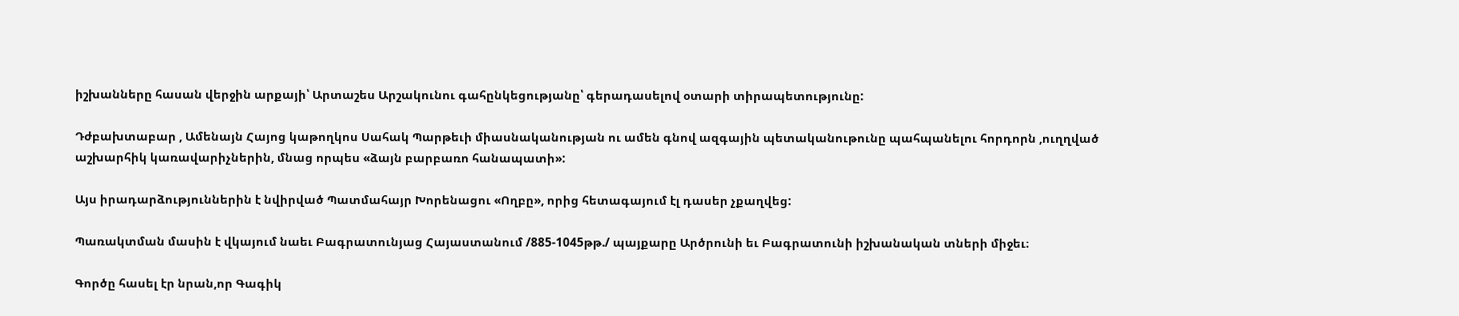իշխանները հասան վերջին արքայի՝ Արտաշես Արշակունու գահընկեցությանը՝ գերադասելով օտարի տիրապետությունը:

Դժբախտաբար , Ամենայն Հայոց կաթողկոս Սահակ Պարթեւի միասնականության ու ամեն գնով ազգային պետականութունը պահպանելու հորդորն ,ուղղված աշխարհիկ կառավարիչներին, մնաց որպես «ձայն բարբառո հանապատի»:

Այս իրադարձություններին է նվիրված Պատմահայր Խորենացու «Ողբը», որից հետագայում էլ դասեր չքաղվեց:

Պառակտման մասին է վկայում նաեւ Բագրատունյաց Հայաստանում /885-1045թթ./ պայքարը Արծրունի եւ Բագրատունի իշխանական տների միջեւ։

Գործը հասել էր նրան,որ Գագիկ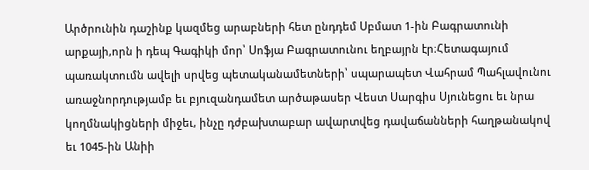Արծրունին դաշինք կազմեց արաբների հետ ընդդեմ Սբմատ 1-ին Բագրատունի արքայի,որն ի դեպ Գագիկի մոր՝ Սոֆյա Բագրատունու եղբայրն էր։Հետագայում պառակտումն ավելի սրվեց պետականամետների՝ սպարապետ Վահրամ Պահլավունու առաջնորդությամբ եւ բյուզանդամետ արծաթասեր Վեստ Սարգիս Սյունեցու եւ նրա կողմնակիցների միջեւ, ինչը դժբախտաբար ավարտվեց դավաճանների հաղթանակով եւ 1045-ին Անիի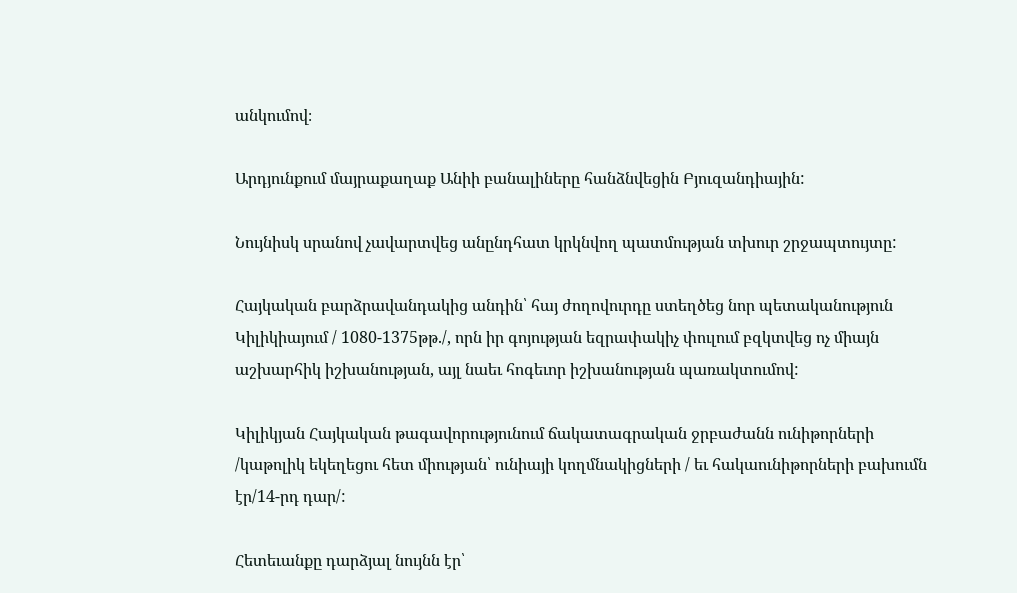անկումով։

Արդյունքում մայրաքաղաք Անիի բանալիները հանձնվեցին Բյուզանդիային:

Նույնիսկ սրանով չավարտվեց անընդհատ կրկնվող պատմության տխուր շրջապտույտը:

Հայկական բարձրավանդակից անդին՝ հայ ժողովուրդը ստեղծեց նոր պետականություն Կիլիկիայում / 1080-1375թթ./, որն իր գոյության եզրափակիչ փուլում բզկտվեց ոչ միայն աշխարհիկ իշխանության, այլ նաեւ հոգեւոր իշխանության պառակտումով:

Կիլիկյան Հայկական թագավորությունում ճակատագրական ջրբաժանն ունիթորների /կաթոլիկ եկեղեցու հետ միության՝ ունիայի կողմնակիցների / եւ հակաունիթորների բախումն էր/14-րդ դար/:

Հետեւանքը դարձյալ նույնն էր՝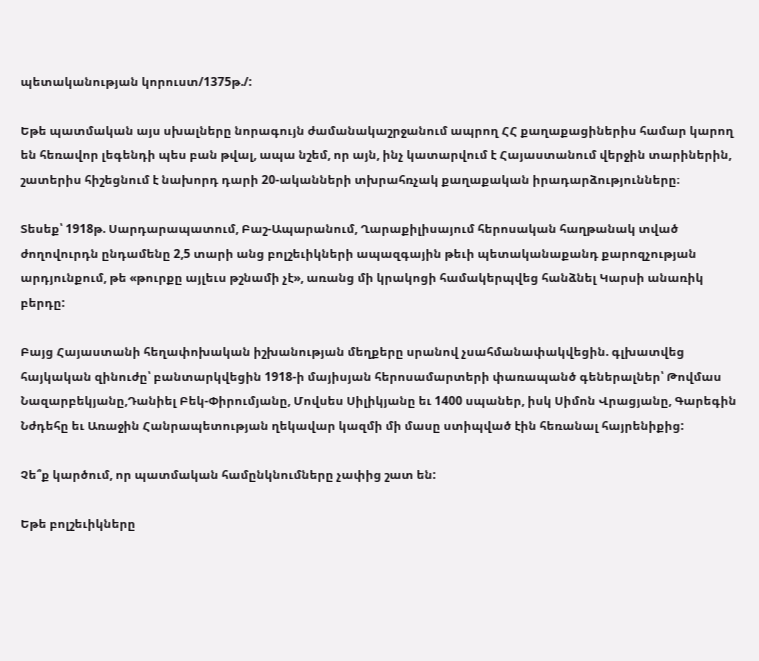պետականության կորուստ/1375թ./:

Եթե պատմական այս սխալները նորագույն ժամանակաշրջանում ապրող ՀՀ քաղաքացիներիս համար կարող են հեռավոր լեգենդի պես բան թվալ, ապա նշեմ, որ այն, ինչ կատարվում է Հայաստանում վերջին տարիներին, շատերիս հիշեցնում է նախորդ դարի 20-ականների տխրահռչակ քաղաքական իրադարձությունները։

Տեսեք՝ 1918թ. Սարդարապատում, Բաշ-Ապարանում, Ղարաքիլիսայում հերոսական հաղթանակ տված ժողովուրդն ընդամենը 2,5 տարի անց բոլշեւիկների ապազգային թեւի պետականաքանդ քարոզչության արդյունքում, թե «թուրքը այլեւս թշնամի չէ», առանց մի կրակոցի համակերպվեց հանձնել Կարսի անառիկ բերդը:

Բայց Հայաստանի հեղափոխական իշխանության մեղքերը սրանով չսահմանափակվեցին. գլխատվեց հայկական զինուժը՝ բանտարկվեցին 1918-ի մայիսյան հերոսամարտերի փառապանծ գեներալներ՝ Թովմաս Նազարբեկյանը,Դանիել Բեկ-Փիրումյանը, Մովսես Սիլիկյանը եւ 1400 սպաներ, իսկ Սիմոն Վրացյանը, Գարեգին Նժդեհը եւ Առաջին Հանրապետության ղեկավար կազմի մի մասը ստիպված էին հեռանալ հայրենիքից:

Չե՞ք կարծում, որ պատմական համընկնումները չափից շատ են:

Եթե բոլշեւիկները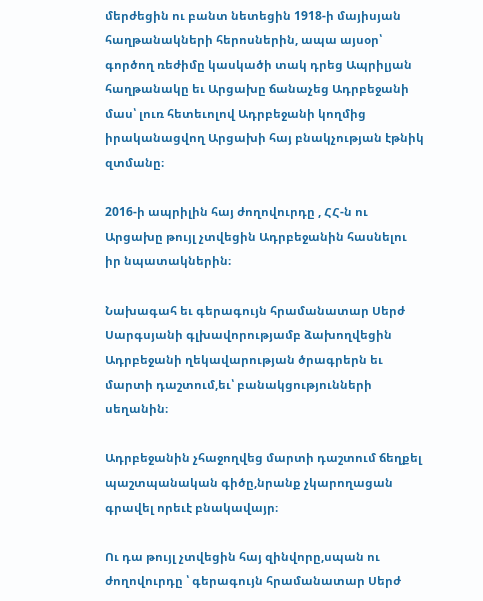մերժեցին ու բանտ նետեցին 1918-ի մայիսյան հաղթանակների հերոսներին, ապա այսօր՝ գործող ռեժիմը կասկածի տակ դրեց Ապրիլյան հաղթանակը եւ Արցախը ճանաչեց Ադրբեջանի մաս՝ լուռ հետեւոլով Ադրբեջանի կողմից իրականացվող Արցախի հայ բնակչության էթնիկ զտմանը։

2016-ի ապրիլին հայ ժողովուրդը , ՀՀ-ն ու Արցախը թույլ չտվեցին Ադրբեջանին հասնելու իր նպատակներին։

Նախագահ եւ գերագույն հրամանատար Սերժ Սարգսյանի գլխավորությամբ ձախողվեցին Ադրբեջանի ղեկավարության ծրագրերն եւ մարտի դաշտում,եւ՝ բանակցությունների սեղանին։

Ադրբեջանին չհաջողվեց մարտի դաշտում ճեղքել պաշտպանական գիծը,նրանք չկարողացան գրավել որեւէ բնակավայր։

Ու դա թույլ չտվեցին հայ զինվորը,սպան ու ժողովուրդը ՝ գերագույն հրամանատար Սերժ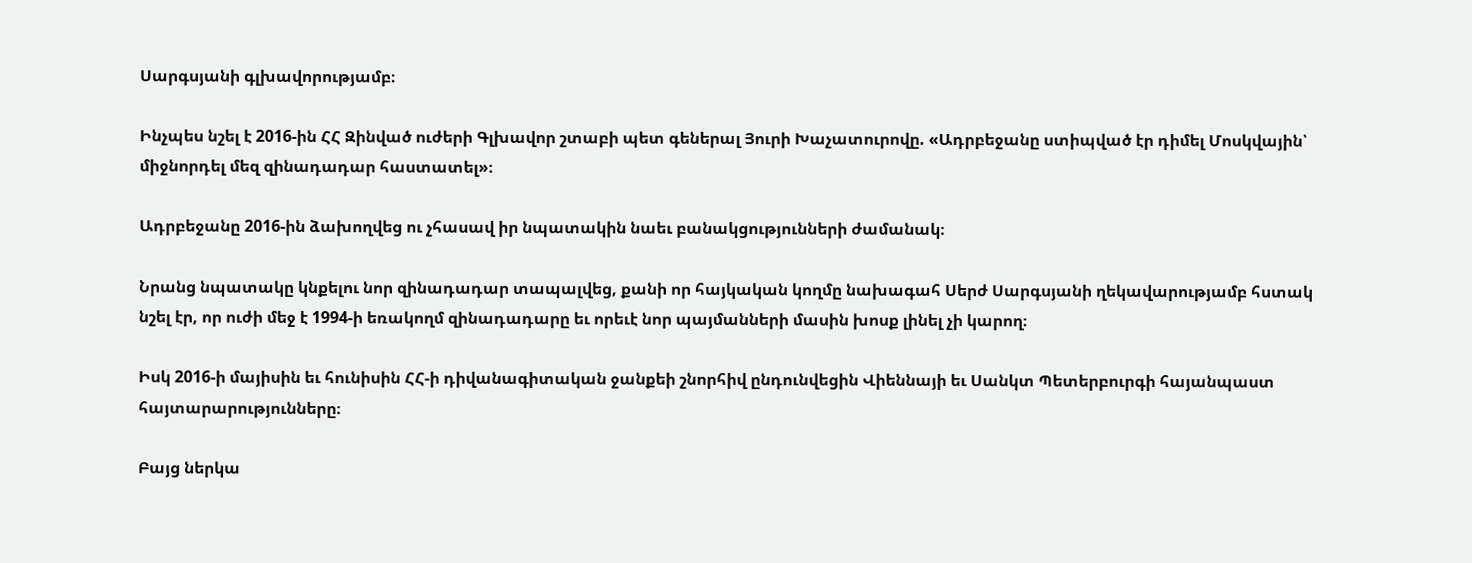Սարգսյանի գլխավորությամբ։

Ինչպես նշել է 2016-ին ՀՀ Զինված ուժերի Գլխավոր շտաբի պետ գեներալ Յուրի Խաչատուրովը. «Ադրբեջանը ստիպված էր դիմել Մոսկվային՝ միջնորդել մեզ զինադադար հաստատել»։

Ադրբեջանը 2016-ին ձախողվեց ու չհասավ իր նպատակին նաեւ բանակցությունների ժամանակ։

Նրանց նպատակը կնքելու նոր զինադադար տապալվեց, քանի որ հայկական կողմը նախագահ Սերժ Սարգսյանի ղեկավարությամբ հստակ նշել էր, որ ուժի մեջ է 1994-ի եռակողմ զինադադարը եւ որեւէ նոր պայմանների մասին խոսք լինել չի կարող։

Իսկ 2016-ի մայիսին եւ հունիսին ՀՀ-ի դիվանագիտական ջանքեի շնորհիվ ընդունվեցին Վիեննայի եւ Սանկտ Պետերբուրգի հայանպաստ հայտարարությունները։

Բայց ներկա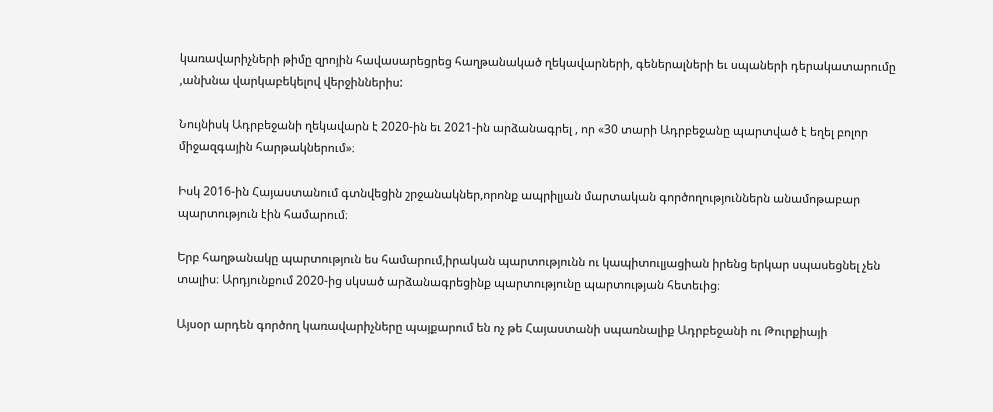կառավարիչների թիմը զրոյին հավասարեցրեց հաղթանակած ղեկավարների, գեներալների եւ սպաների դերակատարումը ,անխնա վարկաբեկելով վերջիններիս:

Նույնիսկ Ադրբեջանի ղեկավարն է 2020-ին եւ 2021-ին արձանագրել , որ «30 տարի Ադրբեջանը պարտված է եղել բոլոր միջազգային հարթակներում»։

Իսկ 2016-ին Հայաստանում գտնվեցին շրջանակներ,որոնք ապրիլյան մարտական գործողություններն անամոթաբար պարտություն էին համարում։

Երբ հաղթանակը պարտություն ես համարում,իրական պարտությունն ու կապիտուլյացիան իրենց երկար սպասեցնել չեն տալիս։ Արդյունքում 2020-ից սկսած արձանագրեցինք պարտությունը պարտության հետեւից։

Այսօր արդեն գործող կառավարիչները պայքարում են ոչ թե Հայաստանի սպառնալիք Ադրբեջանի ու Թուրքիայի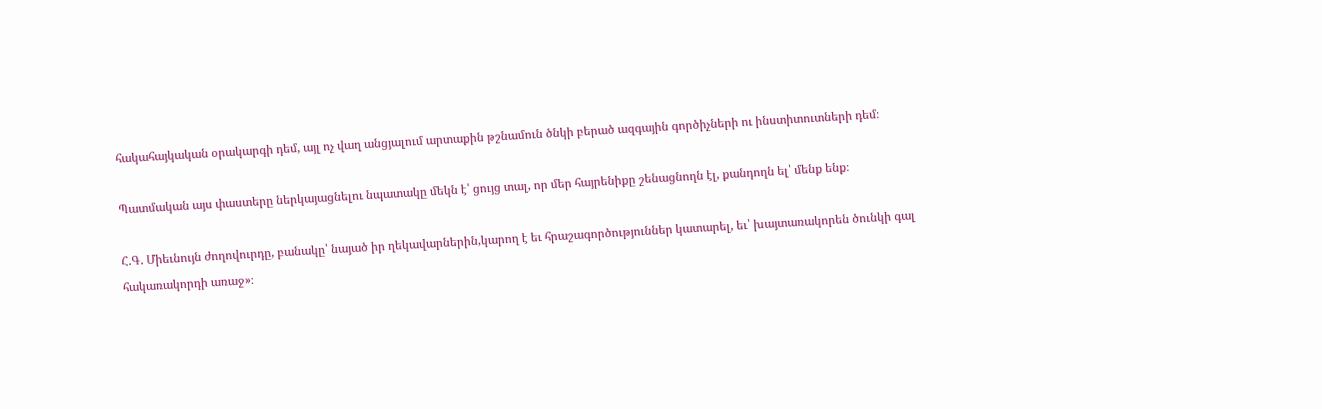հակահայկական օրակարգի դեմ, այլ ոչ վաղ անցյալում արտաքին թշնամուն ծնկի բերած ազգային գործիչների ու ինստիտուտների դեմ։

Պատմական այս փաստերը ներկայացնելու նպատակը մեկն է՝ ցույց տալ, որ մեր հայրենիքը շենացնողն էլ, քանդողն ել՝ մենք ենք։

Հ.Գ. Միեւնույն ժողովուրդը, բանակը՝ նայած իր ղեկավարներին,կարող է եւ հրաշագործություններ կատարել, եւ՝ խայտառակորեն ծունկի գալ հակառակորդի առաջ»։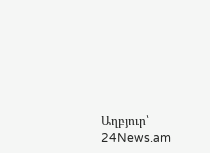Աղբյուր՝ 24News.am